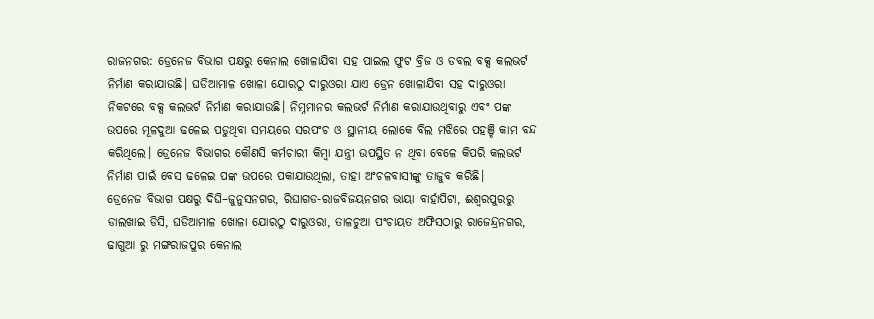ରାଜନଗର: ଡ୍ରେନେଜ ବିଭାଗ ପକ୍ଷରୁ କେନାଲ ଖୋଳାଯିବା ସହ ପାଇଲ ଫୁଟ ବ୍ରିଜ ଓ ଡବଲ ବକ୍ସ କଲଭର୍ଟ ନିର୍ମାଣ କରାଯାଉଛି। ଘଡିଆମାଳ ଖୋଳା ଯୋରଠୁ ଦାରୁଓରା ଯାଏ ଡ୍ରେନ ଖୋଳାଯିବା ସହ ଦାରୁଓରା ନିକଟରେ ବକ୍ସ କଲଭର୍ଟ ନିର୍ମାଣ କରାଯାଉଛି। ନିମ୍ନମାନର କଲଭର୍ଟ ନିର୍ମାଣ କରାଯାଉଥିବାରୁ ଏବଂ ପଙ୍କ ଉପରେ ମୂଳଦୁଆ ଢଳେଇ ପଡୁଥିବା ସମୟରେ ସରପଂଚ ଓ ସ୍ଥାନୀୟ ଲୋକେ ବିଲ ମଝିରେ ପହଞ୍ଚି କାମ ବନ୍ଦ କରିଥିଲେ। ଡ୍ରେନେଜ ବିଭାଗର କୌଣସି କର୍ମଚାରୀ କିମ୍ବା ଯନ୍ତ୍ରୀ ଉପସ୍ଥିତ ନ ଥିବା ବେଳେ କିପରି କଲଭର୍ଟ ନିର୍ମାଣ ପାଇଁ ବେସ ଢଳେଇ ପଙ୍କ ଉପରେ ପକାଯାଉଥିଲା, ତାହା ଅଂଚଳବାସୀଙ୍କୁ ତାଜୁବ କରିଛି।
ଡ୍ରେନେଜ ବିଭାଗ ପକ୍ଷରୁ ଦିଘି–ଜୁନୁସନଗର, ରିଘାଗଡ-ରାଜବିଜୟନଗର ଭାୟା ବାର୍ହାପିଟା, ଈଶ୍ବରପୁରରୁ ଡାଲଖାଇ ଡିସି, ଘଡିଆମାଳ ଖୋଳା ଯୋରଠୁ ଦାରୁଓରା, ତାଳଚୁଆ ପଂଚାୟତ ଅଫିସଠାରୁ ରାଜେନ୍ଦ୍ରନଗର, ଢାଗୁଆ ରୁ ମଙ୍ଗରାଜପୁର କେନାଲ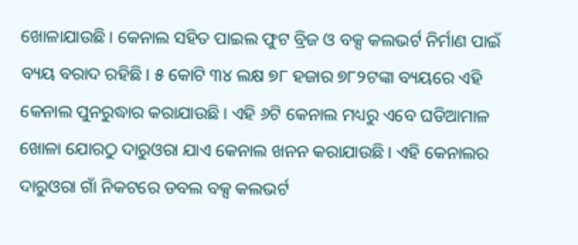ଖୋଳାଯାଉଛି। କେନାଲ ସହିତ ପାଇଲ ଫୁଟ ବ୍ରିଜ ଓ ବକ୍ସ କଲଭର୍ଟ ନିର୍ମାଣ ପାଇଁ ବ୍ୟୟ ବରାଦ ରହିଛି। ୫ କୋଟି ୩୪ ଲକ୍ଷ ୭୮ ହଜାର ୭୮୨ଟଙ୍କା ବ୍ୟୟରେ ଏହି କେନାଲ ପୁନରୁଦ୍ଧାର କରାଯାଉଛି। ଏହି ୬ଟି କେନାଲ ମଧ୍ୟରୁ ଏବେ ଘଡିଆମାଳ ଖୋଳା ଯୋରଠୁ ଦାରୁଓରା ଯାଏ କେନାଲ ଖନନ କରାଯାଉଛି। ଏହି କେନାଲର ଦାରୁଓରା ଗାଁ ନିକଟରେ ଡବଲ ବକ୍ସ କଲଭର୍ଟ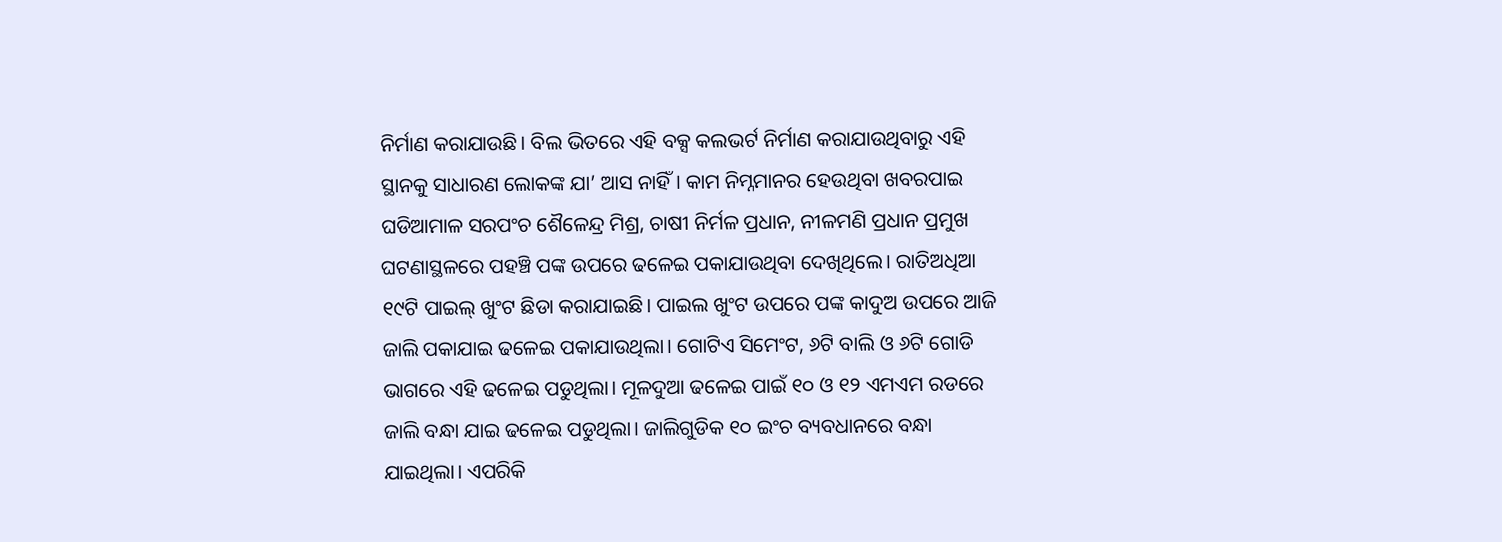ନିର୍ମାଣ କରାଯାଉଛି। ବିଲ ଭିତରେ ଏହି ବକ୍ସ କଲଭର୍ଟ ନିର୍ମାଣ କରାଯାଉଥିବାରୁ ଏହି ସ୍ଥାନକୁ ସାଧାରଣ ଲୋକଙ୍କ ଯା’ ଆସ ନାହିଁ। କାମ ନିମ୍ନମାନର ହେଉଥିବା ଖବରପାଇ ଘଡିଆମାଳ ସରପଂଚ ଶୈଳେନ୍ଦ୍ର ମିଶ୍ର, ଚାଷୀ ନିର୍ମଳ ପ୍ରଧାନ, ନୀଳମଣି ପ୍ରଧାନ ପ୍ରମୁଖ ଘଟଣାସ୍ଥଳରେ ପହଞ୍ଚି ପଙ୍କ ଉପରେ ଢଳେଇ ପକାଯାଉଥିବା ଦେଖିଥିଲେ। ରାତିଅଧିଆ ୧୯ଟି ପାଇଲ୍‌ ଖୁଂଟ ଛିଡା କରାଯାଇଛି। ପାଇଲ ଖୁଂଟ ଉପରେ ପଙ୍କ କାଦୁଅ ଉପରେ ଆଜି ଜାଲି ପକାଯାଇ ଢଳେଇ ପକାଯାଉଥିଲା। ଗୋଟିଏ ସିମେଂଟ, ୬ଟି ବାଲି ଓ ୬ଟି ଗୋଡି ଭାଗରେ ଏହି ଢଳେଇ ପଡୁଥିଲା। ମୂଳଦୁଆ ଢଳେଇ ପାଇଁ ୧୦ ଓ ୧୨ ଏମଏମ ରଡରେ ଜାଲି ବନ୍ଧା ଯାଇ ଢଳେଇ ପଡୁଥିଲା। ଜାଲିଗୁଡିକ ୧୦ ଇଂଚ ବ୍ୟବଧାନରେ ବନ୍ଧା ଯାଇଥିଲା। ଏପରିକି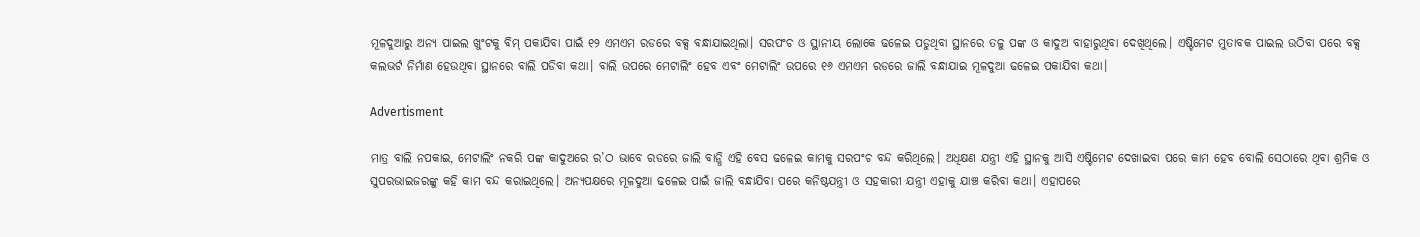ମୂଳଦୁଆରୁ ଅନ୍ୟ ପାଇଲ ଖୁଂଟକୁ ବିମ୍‌ ପକାଯିବା ପାଇଁ ୧୨ ଏମଏମ ରଡରେ ବକ୍ସ ବନ୍ଧାଯାଇଥିଲା। ସରପଂଚ ଓ ସ୍ଥାନୀୟ ଲୋକେ ଢଳେଇ ପଡୁଥିବା ସ୍ଥାନରେ ତଳୁ ପଙ୍କ ଓ କାଦୁଅ ବାହାରୁଥିବା ଦେଖିଥିଲେ। ଏଷ୍ଟିମେଟ ମୁତାବକ ପାଇଲ ଉଠିବା ପରେ ବକ୍ସ କଲଭର୍ଟ ନିର୍ମାଣ ହେଉଥିବା ସ୍ଥାନରେ ବାଲି ପଡିବା କଥା। ବାଲି ଉପରେ ମେଟାଲିଂ ହେବ ଏବଂ ମେଟାଲିଂ ଉପରେ ୧୬ ଏମଏମ ରଡରେ ଜାଲି ବନ୍ଧାଯାଇ ମୂଳଦୁଆ ଢଳେଇ ପକାଯିବା କଥା।

Advertisment

ମାତ୍ର ବାଲି ନପକାଇ, ମେଟାଲିଂ ନକରି ପଙ୍କ କାଦୁଅରେ ର’ଠ ଭାବେ ରଡରେ ଜାଲି ବାନ୍ଧି ଏହି ବେସ ଢଳେଇ କାମକୁ ସରପଂଚ ବନ୍ଦ କରିଥିଲେ। ଅଧିକ୍ଷଣ ଯନ୍ତ୍ରୀ ଏହି ସ୍ଥାନକୁ ଆସି ଏଷ୍ଟିମେଟ ଦେଖାଇବା ପରେ କାମ ହେବ ବୋଲି ସେଠାରେ ଥିବା ଶ୍ରମିକ ଓ ସୁପରଭାଇଜରଙ୍କୁ କହି କାମ ବନ୍ଦ କରାଇଥିଲେ। ଅନ୍ୟପକ୍ଷରେ ମୂଳଦୁଆ ଢଳେଇ ପାଇଁ ଜାଲି ବନ୍ଧାଯିବା ପରେ କନିଷ୍ଠଯନ୍ତ୍ରୀ ଓ ସହକାରୀ ଯନ୍ତ୍ରୀ ଏହାକୁ ଯାଞ୍ଚ କରିବା କଥା। ଏହାପରେ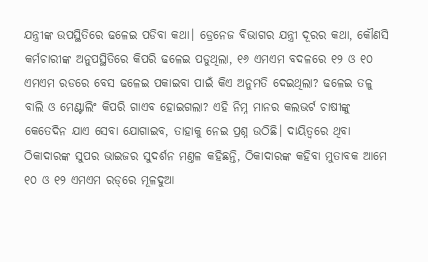ଯନ୍ତ୍ରୀଙ୍କ ଉପସ୍ଥିତିରେ ଢଳେଇ ପଡିବା କଥା। ଡ୍ରେନେଜ ବିଭାଗର ଯନ୍ତ୍ରୀ ଦୂରର କଥା, କୌଣସି କର୍ମଚାରୀଙ୍କ ଅନୁପସ୍ଥିତିରେ କିପରି ଢଳେଇ ପଡୁଥିଲା, ୧୬ ଏମଏମ ବଦଳରେ ୧୨ ଓ ୧୦ ଏମଏମ ରଡରେ ବେସ ଢଳେଇ ପକାଇବା ପାଇଁ କିଏ ଅନୁମତି ଦେଇଥିଲା? ଢଳେଇ ତଳୁ ବାଲି ଓ ମେଣ୍ଟାଲିଂ କିପରି ଗାଏବ ହୋଇଗଲା? ଏହି ନିମ୍ନ ମାନର କଲଭର୍ଟ ଚାଷୀଙ୍କୁ କେତେଦିନ ଯାଏ ସେବା ଯୋଗାଇବ, ତାହାକୁ ନେଇ ପ୍ରଶ୍ନ ଉଠିଛି। ଦାୟିତ୍ବରେ ଥିବା ଠିକାଦାରଙ୍କ ସୁପର ଭାଇଜର ସୁଦର୍ଶନ ମଣ୍ତଳ କହିଛନ୍ତି, ଠିକାଦାରଙ୍କ କହିବା ମୁତାବକ ଆମେ ୧୦ ଓ ୧୨ ଏମଏମ ରଡ୍‌ରେ ମୂଳଦୁଆ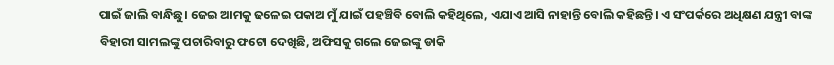ପାଇଁ ଜାଲି ବାନ୍ଧିଛୁ। ଜେଇ ଆମକୁ ଢଳେଇ ପକାଅ ମୁଁ ଯାଇଁ ପହଞ୍ଚିବି ବୋଲି କହିଥିଲେ, ଏଯାଏ ଆସି ନାହାନ୍ତି ବୋଲି କହିଛନ୍ତି। ଏ ସଂପର୍କରେ ଅଧିକ୍ଷଣ ଯନ୍ତ୍ରୀ ବାଙ୍କ ବିହାରୀ ସାମଲଙ୍କୁ ପଚାରିବାରୁ ଫଟୋ ଦେଖିଛି, ଅଫିସକୁ ଗଲେ ଜେଇଙ୍କୁ ଡାକି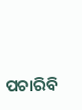ପଚାରିବି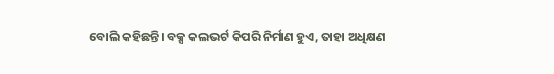ବୋଲି କହିଛନ୍ତି। ବକ୍ସ କଲଭର୍ଟ କିପରି ନିର୍ମାଣ ହୁଏ, ତାହା ଅଧିକ୍ଷଣ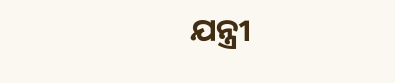ଯନ୍ତ୍ରୀ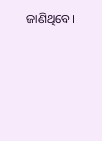ଜାଣିଥିବେ।